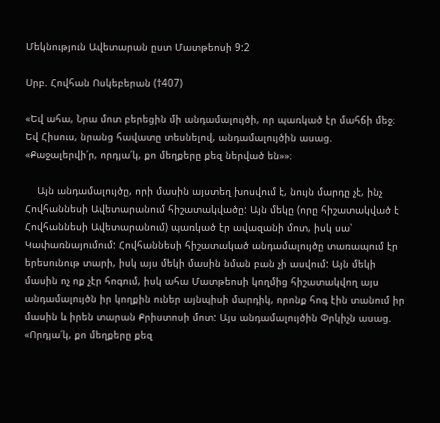Մեկնություն Ավետարան ըստ Մատթեոսի 9:2

Սրբ. Հովհան Ոսկեբերան (†407)

«Եվ ահա, Նրա մոտ բերեցին մի անդամալույծի, որ պառկած էր մահճի մեջ։ Եվ Հիսուս, նրանց հավատը տեսնելով, անդամալույծին ասաց. «Քաջալերվի՛ր, որդյա՛կ, քո մեղքերը քեզ ներված են»»։

    Այն անդամալույծը, որի մասին այստեղ խոսվում է, նույն մարդը չէ, ինչ Հովհաննեսի Ավետարանում հիշատակվածը: Այն մեկը (որը հիշատակված է Հովհաննեսի Ավետարանում) պառկած էր ավազանի մոտ, իսկ սա՝ Կափառնայումում: Հովհաննեսի հիշատակած անդամալույծը տառապում էր երեսունութ տարի, իսկ այս մեկի մասին նման բան չի ասվում: Այն մեկի մասին ոչ ոք չէր հոգում, իսկ ահա Մատթեոսի կողմից հիշատակվող այս անդամալույծն իր կողքին ուներ այնպիսի մարդիկ, որոնք հոգ էին տանում իր մասին և իրեն տարան Քրիստոսի մոտ: Այս անդամալույծին Փրկիչն ասաց. «Որդյա՛կ, քո մեղքերը քեզ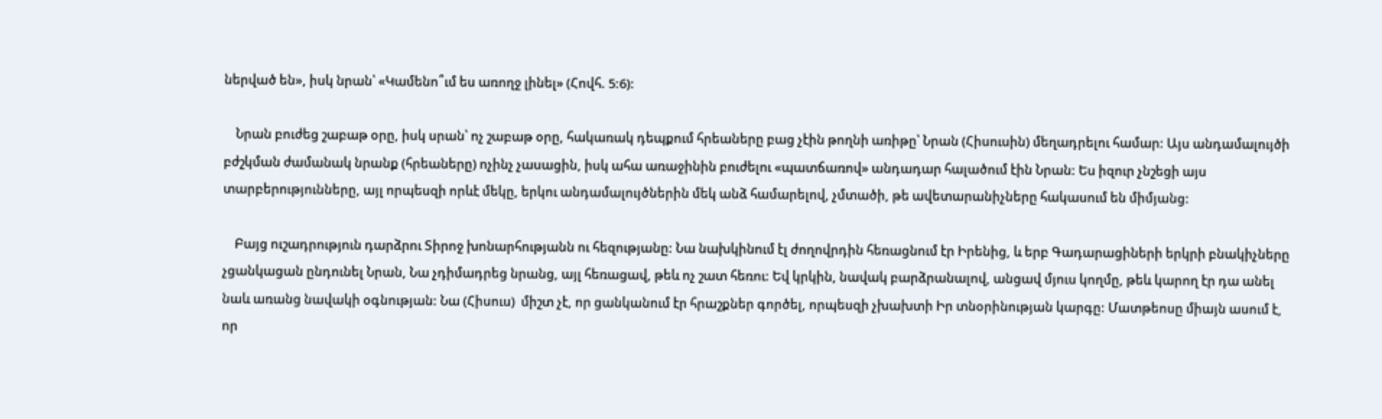ներված են», իսկ նրան՝ «Կամենո՞ւմ ես առողջ լինել» (Հովհ. 5:6):

    Նրան բուժեց շաբաթ օրը, իսկ սրան՝ ոչ շաբաթ օրը, հակառակ դեպքում հրեաները բաց չէին թողնի առիթը՝ Նրան (Հիսուսին) մեղադրելու համար: Այս անդամալույծի բժշկման ժամանակ նրանք (հրեաները) ոչինչ չասացին, իսկ ահա առաջինին բուժելու «պատճառով» անդադար հալածում էին Նրան: Ես իզուր չնշեցի այս տարբերությունները, այլ որպեսզի որևէ մեկը, երկու անդամալույծներին մեկ անձ համարելով, չմտածի, թե ավետարանիչները հակասում են միմյանց:

    Բայց ուշադրություն դարձրու Տիրոջ խոնարհությանն ու հեզությանը: Նա նախկինում էլ ժողովրդին հեռացնում էր Իրենից, և երբ Գադարացիների երկրի բնակիչները չցանկացան ընդունել Նրան, Նա չդիմադրեց նրանց, այլ հեռացավ, թեև ոչ շատ հեռու: Եվ կրկին, նավակ բարձրանալով, անցավ մյուս կողմը, թեև կարող էր դա անել նաև առանց նավակի օգնության: Նա (Հիսուս)  միշտ չէ, որ ցանկանում էր հրաշքներ գործել, որպեսզի չխախտի Իր տնօրինության կարգը: Մատթեոսը միայն ասում է, որ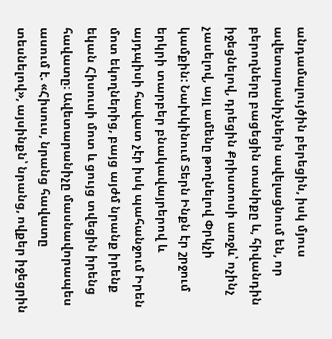անդամալույծին բերեցին, իսկ մյուս ավետարանիչներն ավելացնում են, որ բերողները բացեցին տանիքը և, հիվանդին իջեցնելով, դրեցին Քրիստոսի առջև՝ ոչինչ չասելով, այլ ամենը թողնելով Փրկչի կամքին: Նախկինում Տերն Ինքն էր շրջում երկրի տարբեր բնակավայրերով և այդպիսի հավատ չէր իսկ պահանջում Իրեն մոտ եկողներից, բայց այժմ նրանք իրենք եկան Հիսուսի մոտ և ցույց տվեցին իրենց հավատը։ Ավետարանիչը մասնավորապես ասում է. «Հիսուս, նրանց հավատը տեսնելով», այսինքն՝ նրանց, ովքեր իջեցրին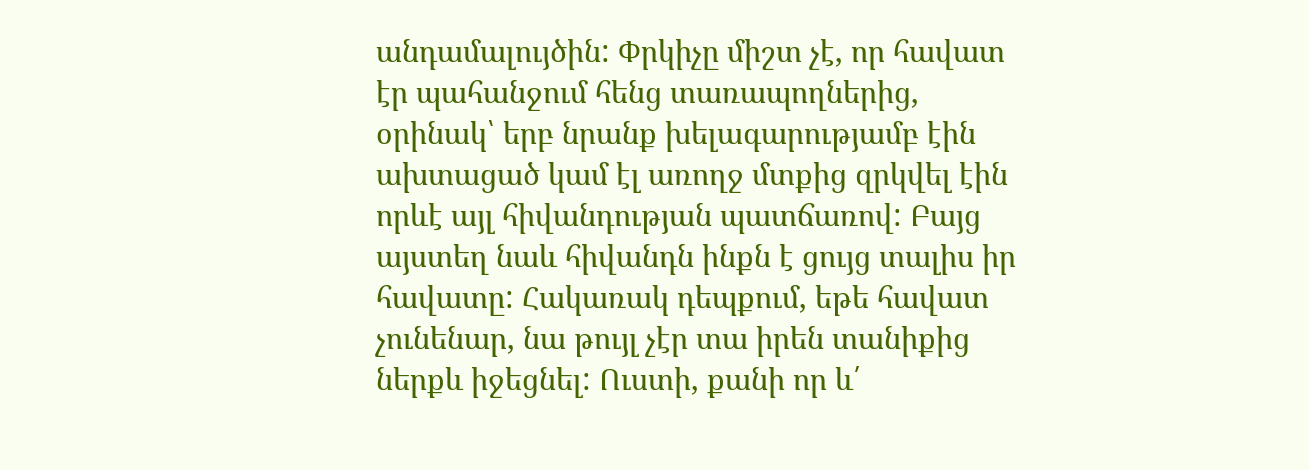անդամալույծին: Փրկիչը միշտ չէ, որ հավատ էր պահանջում հենց տառապողներից, օրինակ՝ երբ նրանք խելագարությամբ էին ախտացած կամ էլ առողջ մտքից զրկվել էին որևէ այլ հիվանդության պատճառով: Բայց այստեղ նաև հիվանդն ինքն է ցույց տալիս իր հավատը: Հակառակ դեպքում, եթե հավատ չունենար, նա թույլ չէր տա իրեն տանիքից ներքև իջեցնել: Ուստի, քանի որ և՛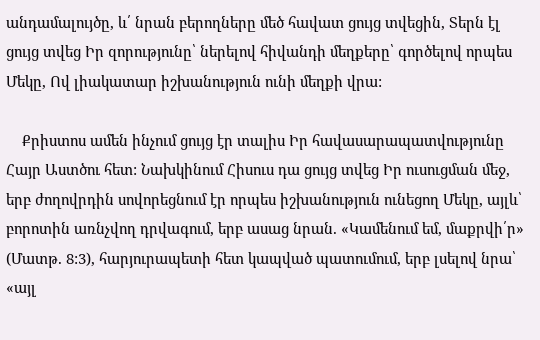անդամալույծը, և՛ նրան բերողները մեծ հավատ ցույց տվեցին, Տերն էլ ցույց տվեց Իր զորությունը՝ ներելով հիվանդի մեղքերը՝ գործելով որպես Մեկը, Ով լիակատար իշխանություն ունի մեղքի վրա:

    Քրիստոս ամեն ինչում ցույց էր տալիս Իր հավասարապատվությունը Հայր Աստծու հետ: Նախկինում Հիսուս դա ցույց տվեց Իր ուսուցման մեջ, երբ ժողովրդին սովորեցնում էր որպես իշխանություն ունեցող Մեկը, այլև՝ բորոտին առնչվող դրվագում, երբ ասաց նրան. «Կամենում եմ, մաքրվի՛ր» (Մատթ. 8:3), հարյուրապետի հետ կապված պատումում, երբ լսելով նրա՝ «այլ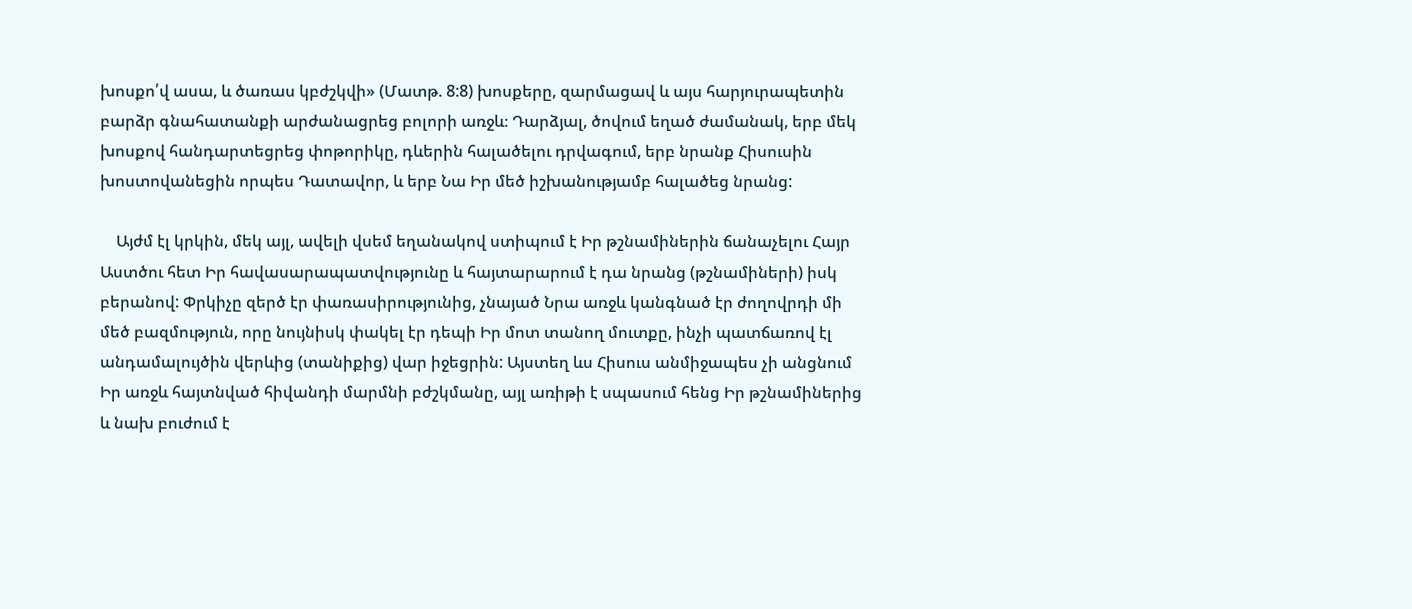խոսքո՛վ ասա, և ծառաս կբժշկվի» (Մատթ. 8:8) խոսքերը, զարմացավ և այս հարյուրապետին բարձր գնահատանքի արժանացրեց բոլորի առջև։ Դարձյալ, ծովում եղած ժամանակ, երբ մեկ խոսքով հանդարտեցրեց փոթորիկը, դևերին հալածելու դրվագում, երբ նրանք Հիսուսին խոստովանեցին որպես Դատավոր, և երբ Նա Իր մեծ իշխանությամբ հալածեց նրանց:

    Այժմ էլ կրկին, մեկ այլ, ավելի վսեմ եղանակով ստիպում է Իր թշնամիներին ճանաչելու Հայր Աստծու հետ Իր հավասարապատվությունը և հայտարարում է դա նրանց (թշնամիների) իսկ բերանով: Փրկիչը զերծ էր փառասիրությունից, չնայած Նրա առջև կանգնած էր ժողովրդի մի մեծ բազմություն, որը նույնիսկ փակել էր դեպի Իր մոտ տանող մուտքը, ինչի պատճառով էլ անդամալույծին վերևից (տանիքից) վար իջեցրին: Այստեղ ևս Հիսուս անմիջապես չի անցնում Իր առջև հայտնված հիվանդի մարմնի բժշկմանը, այլ առիթի է սպասում հենց Իր թշնամիներից և նախ բուժում է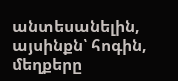անտեսանելին, այսինքն՝ հոգին, մեղքերը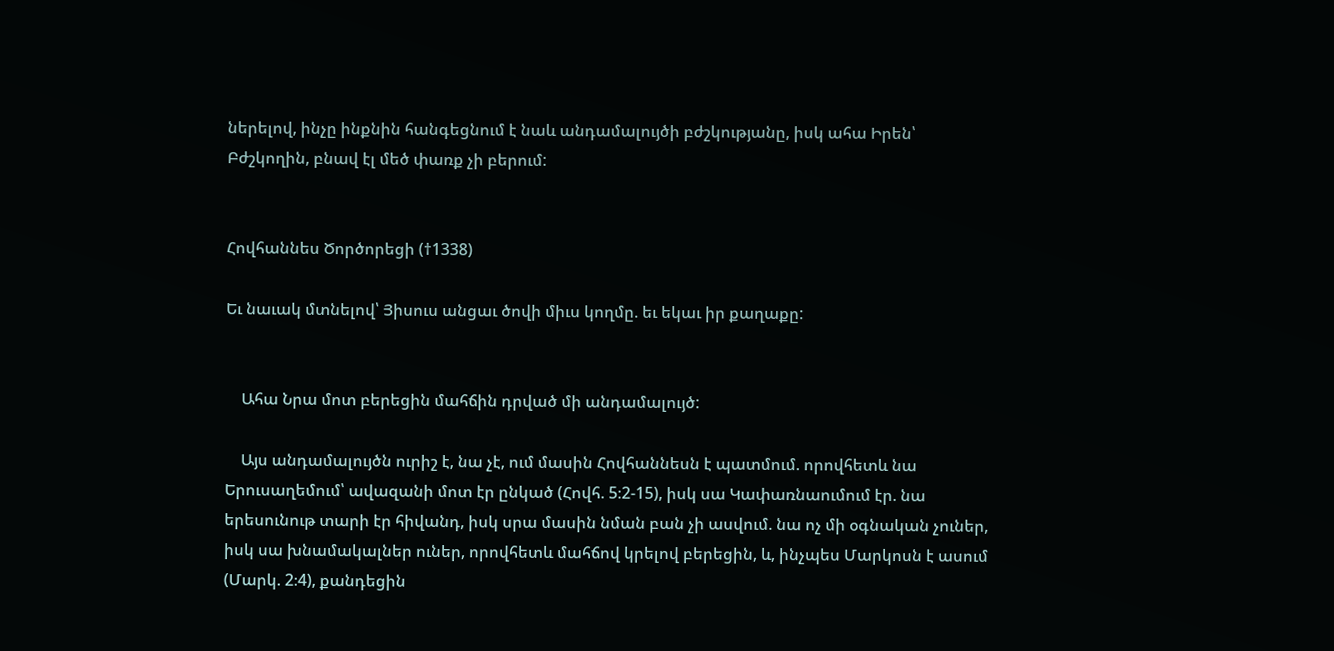ներելով, ինչը ինքնին հանգեցնում է նաև անդամալույծի բժշկությանը, իսկ ահա Իրեն՝ Բժշկողին, բնավ էլ մեծ փառք չի բերում:


Հովհաննես Ծործորեցի (†1338)

Եւ նաւակ մտնելով՝ Յիսուս անցաւ ծովի միւս կողմը. եւ եկաւ իր քաղաքը:


    Ահա Նրա մոտ բերեցին մահճին դրված մի անդամալույծ:

    Այս անդամալույծն ուրիշ է, նա չէ, ում մասին Հովհաննեսն է պատմում. որովհետև նա Երուսաղեմում՝ ավազանի մոտ էր ընկած (Հովհ. 5։2-15), իսկ սա Կափառնաումում էր. նա երեսունութ տարի էր հիվանդ, իսկ սրա մասին նման բան չի ասվում. նա ոչ մի օգնական չուներ, իսկ սա խնամակալներ ուներ, որովհետև մահճով կրելով բերեցին, և, ինչպես Մարկոսն է ասում  (Մարկ. 2։4), քանդեցին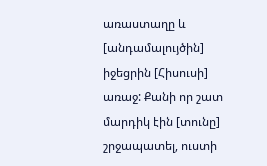առաստաղը և [անդամալույծին] իջեցրին [Հիսուսի] առաջ: Քանի որ շատ մարդիկ էին [տունը] շրջապատել, ուստի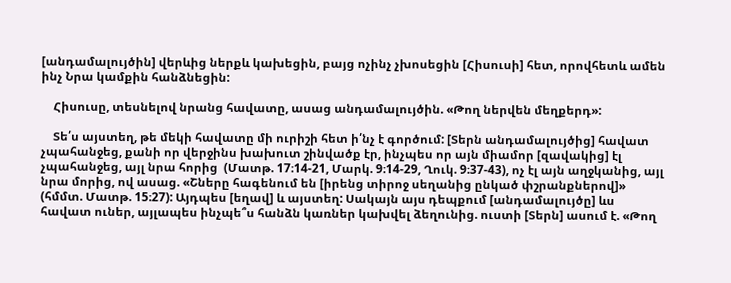[անդամալույծին] վերևից ներքև կախեցին, բայց ոչինչ չխոսեցին [Հիսուսի] հետ, որովհետև ամեն ինչ Նրա կամքին հանձնեցին:

    Հիսուսը, տեսնելով նրանց հավատը, ասաց անդամալույծին. «Թող ներվեն մեղքերդ»:

    Տե՛ս այստեղ, թե մեկի հավատը մի ուրիշի հետ ի՛նչ է գործում: [Տերն անդամալույծից] հավատ չպահանջեց, քանի որ վերջինս խախուտ շինվածք էր, ինչպես որ այն միամոր [զավակից] էլ չպահանջեց, այլ նրա հորից  (Մատթ. 17։14-21, Մարկ. 9։14-29, Ղուկ. 9։37-43), ոչ էլ այն աղջկանից, այլ նրա մորից, ով ասաց. «Շները հագենում են [իրենց տիրոջ սեղանից ընկած փշրանքներով]» (հմմտ. Մատթ. 15։27): Այդպես [եղավ] և այստեղ: Սակայն այս դեպքում [անդամալույծը] ևս հավատ ուներ, այլապես ինչպե՞ս հանձն կառներ կախվել ձեղունից. ուստի [Տերն] ասում է. «Թող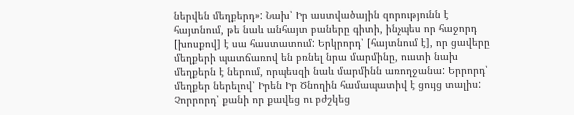ներվեն մեղքերդ»: Նախ՝ Իր աստվածային զորությունն է հայտնում, թե նաև անհայտ բաները գիտի, ինչպես որ հաջորդ [խոսքով] է սա հաստատում: Երկրորդ՝ [հայտնում է], որ ցավերը մեղքերի պատճառով են բռնել նրա մարմինը, ուստի նախ մեղքերն է ներում, որպեսզի նաև մարմինն առողջանա: Երրորդ՝ մեղքեր ներելով՝ Իրեն Իր Ծնողին համապատիվ է ցույց տալիս: Չորրորդ՝ քանի որ քավեց ու բժշկեց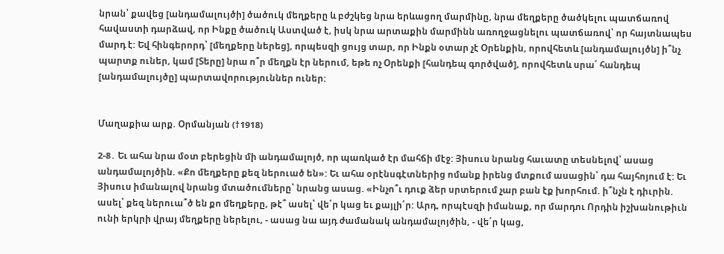նրան՝ քավեց [անդամալույծի] ծածուկ մեղքերը և բժշկեց նրա երևացող մարմինը, նրա մեղքերը ծածկելու պատճառով հավաստի դարձավ, որ Ինքը ծածուկ Աստված է, իսկ նրա արտաքին մարմինն առողջացնելու պատճառով՝ որ հայտնապես մարդ է: Եվ հինգերորդ՝ [մեղքերը ներեց], որպեսզի ցույց տար, որ Ինքն օտար չէ Օրենքին, որովհետև [անդամալույծն] ի՞նչ պարտք ուներ, կամ [Տերը] նրա ո՞ր մեղքն էր ներում, եթե ոչ Օրենքի [հանդեպ գործված], որովհետև սրա՛ հանդեպ [անդամալույծը] պարտավորություններ ուներ:


Մաղաքիա արք. Օրմանյան (†1918)

2-8․ Եւ ահա նրա մօտ բերեցին մի անդամալոյծ, որ պառկած էր մահճի մէջ: Յիսուս նրանց հաւատը տեսնելով՝ ասաց անդամալոյծին. «Քո մեղքերը քեզ ներուած են»: Եւ ահա օրէնսգէտներից ոմանք իրենց մտքում ասացին՝ դա հայհոյում է: Եւ Յիսուս իմանալով նրանց մտածումները՝ նրանց ասաց. «Ինչո՞ւ դուք ձեր սրտերում չար բան էք խորհում. ի՞նչն է դիւրին. ասել՝ քեզ ներուա՞ծ են քո մեղքերը, թէ՞ ասել՝ վե՛ր կաց եւ քայլի՛ր: Արդ, որպէսզի իմանաք, որ մարդու Որդին իշխանութիւն ունի երկրի վրայ մեղքերը ներելու, - ասաց նա այդ ժամանակ անդամալոյծին, - վե՛ր կաց,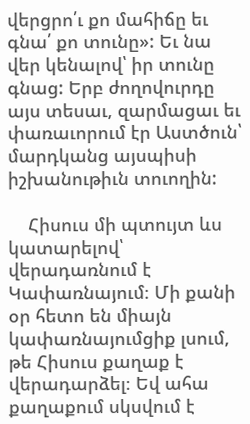վերցրո՛ւ քո մահիճը եւ գնա՛ քո տունը»: Եւ նա վեր կենալով՝ իր տունը գնաց: Երբ ժողովուրդը այս տեսաւ, զարմացաւ եւ փառաւորում էր Աստծուն՝ մարդկանց այսպիսի իշխանութիւն տուողին:

    Հիսուս մի պտույտ ևս կատարելով՝ վերադառնում է Կափառնայում։ Մի քանի օր հետո են միայն կափառնայումցիք լսում, թե Հիսուս քաղաք է վերադարձել։ Եվ ահա քաղաքում սկսվում է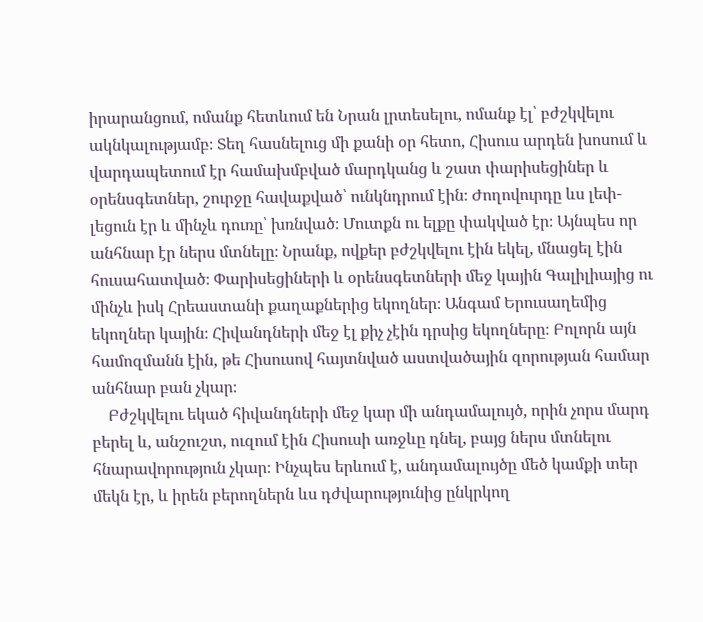իրարանցում, ոմանք հետևում են Նրան լրտեսելու, ոմանք էլ՝ բժշկվելու ակնկալությամբ։ Տեղ հասնելուց մի քանի օր հետո, Հիսուս արդեն խոսում և վարդապետում էր համախմբված մարդկանց և շատ փարիսեցիներ և օրենսգետներ, շուրջը հավաքված՝ ունկնդրում էին։ Ժողովուրդը ևս լեփ-լեցուն էր և մինչև դուռը՝ խռնված։ Մուտքն ու ելքը փակված էր։ Այնպես որ անհնար էր ներս մտնելը։ Նրանք, ովքեր բժշկվելու էին եկել, մնացել էին հուսահատված։ Փարիսեցիների և օրենսգետների մեջ կային Գալիլիայից ու մինչև իսկ Հրեաստանի քաղաքներից եկողներ։ Անգամ Երուսաղեմից եկողներ կային։ Հիվանդների մեջ էլ քիչ չէին դրսից եկողները։ Բոլորն այն համոզմանն էին, թե Հիսուսով հայտնված աստվածային զորության համար անհնար բան չկար։
    Բժշկվելու եկած հիվանդների մեջ կար մի անդամալույծ, որին չորս մարդ բերել և, անշուշտ, ուզում էին Հիսուսի առջևը դնել, բայց ներս մտնելու հնարավորություն չկար։ Ինչպես երևում է, անդամալույծը մեծ կամքի տեր մեկն էր, և իրեն բերողներն ևս դժվարությունից ընկրկող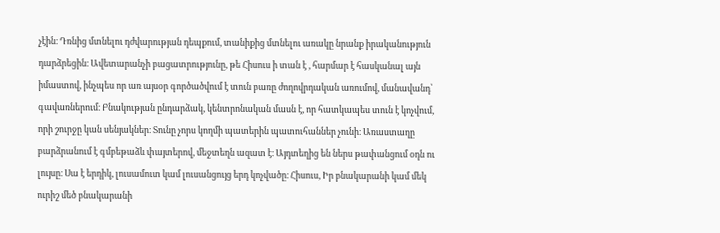չէին։ Դռնից մտնելու դժվարության դեպքում, տանիքից մտնելու առակը նրանք իրականություն դարձրեցին։ Ավետարանչի բացատրությունը, թե Հիսուս ի տան է , հարմար է հասկանալ այն իմաստով, ինչպես որ առ այսօր գործածվում է տուն բառը ժողովրդական առումով, մանավանդ՝ գավառներում։ Բնակության ընդարձակ, կենտրոնական մասն է, որ հատկապես տուն է կոչվում, որի շուրջը կան սենյակներ։ Տունը չորս կողմի պատերին պատուհաններ չունի։ Առաստաղը բարձրանում է գմբեթաձև փայտերով, մեջտեղն ազատ է։ Այդտեղից են ներս թափանցում օդն ու լույսը։ Սա է երդիկ, լուսամուտ կամ լուսանցույց երդ կոչվածը։ Հիսուս, Իր բնակարանի կամ մեկ ուրիշ մեծ բնակարանի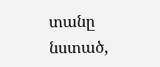տանը նստած,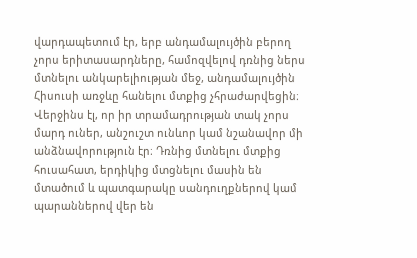վարդապետում էր, երբ անդամալույծին բերող չորս երիտասարդները, համոզվելով դռնից ներս մտնելու անկարելիության մեջ, անդամալույծին Հիսուսի առջևը հանելու մտքից չհրաժարվեցին։ Վերջինս էլ, որ իր տրամադրության տակ չորս մարդ ուներ, անշուշտ ունևոր կամ նշանավոր մի անձնավորություն էր։ Դռնից մտնելու մտքից հուսահատ, երդիկից մտցնելու մասին են մտածում և պատգարակը սանդուղքներով կամ պարաններով վեր են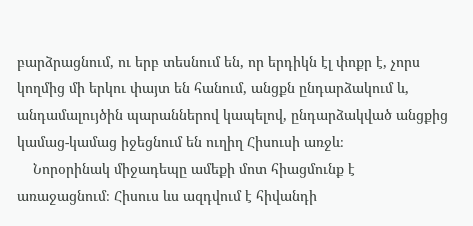բարձրացնում, ու երբ տեսնում են, որ երդիկն էլ փոքր է, չորս կողմից մի երկու փայտ են հանում, անցքն ընդարձակում և, անդամալույծին պարաններով կապելով, ընդարձակված անցքից կամաց-կամաց իջեցնում են ուղիղ Հիսուսի առջև։
    Նորօրինակ միջադեպը ամեքի մոտ հիացմունք է առաջացնում։ Հիսուս ևս ազդվում է հիվանդի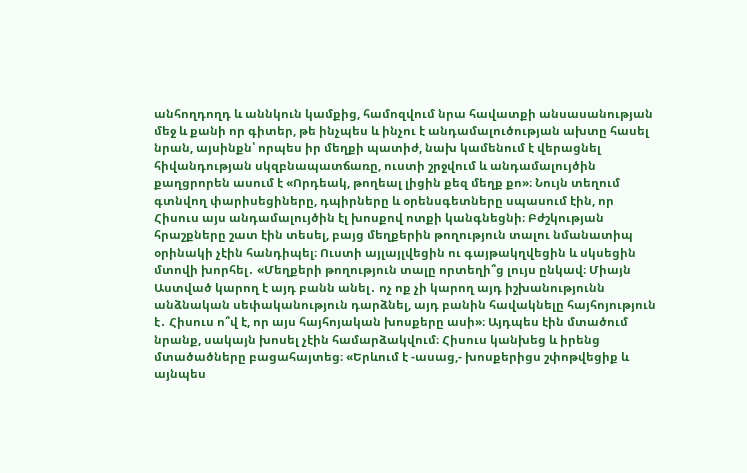անհողդողդ և աննկուն կամքից, համոզվում նրա հավատքի անսասանության մեջ և քանի որ գիտեր, թե ինչպես և ինչու է անդամալուծության ախտը հասել նրան, այսինքն՝ որպես իր մեղքի պատիժ, նախ կամենում է վերացնել հիվանդության սկզբնապատճառը, ուստի շրջվում և անդամալույծին քաղցրորեն ասում է «Որդեակ, թողեալ լիցին քեզ մեղք քո»։ Նույն տեղում գտնվող փարիսեցիները, դպիրները և օրենսգետները սպասում էին, որ Հիսուս այս անդամալույծին էլ խոսքով ոտքի կանգնեցնի։ Բժշկության հրաշքները շատ էին տեսել, բայց մեղքերին թողություն տալու նմանատիպ օրինակի չէին հանդիպել։ Ուստի այլայլվեցին ու գայթակղվեցին և սկսեցին մտովի խորհել․ «Մեղքերի թողություն տալը որտեղի՞ց լույս ընկավ։ Միայն Աստված կարող է այդ բանն անել․ ոչ ոք չի կարող այդ իշխանությունն անձնական սեփականություն դարձնել, այդ բանին հավակնելը հայհոյություն է․ Հիսուս ո՞վ է, որ այս հայհոյական խոսքերը ասի»։ Այդպես էին մտածում նրանք, սակայն խոսել չէին համարձակվում։ Հիսուս կանխեց և իրենց մտածածները բացահայտեց։ «Երևում է -ասաց,- խոսքերիցս շփոթվեցիք և այնպես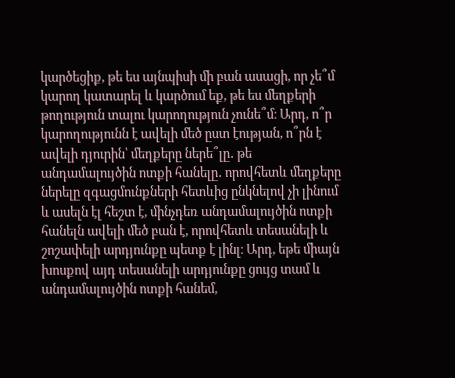կարծեցիք, թե ես այնպիսի մի բան ասացի, որ չե՞մ կարող կատարել և կարծում եք, թե ես մեղքերի թողություն տալու կարողություն չունե՞մ։ Արդ, ո՞ր կարողությունն է ավելի մեծ ըստ էության, ո՞րն է ավելի դյուրին՝ մեղքերը ներե՞լը․ թե անդամալույծին ոտքի հանելը․ որովհետև մեղքերը ներելը զգացմունքների հետևից ընկնելով չի լինում և ասելն էլ հեշտ է, մինչդեռ անդամալույծին ոտքի հանելն ավելի մեծ բան է, որովհետև տեսանելի և շոշափելի արդյունքը պետք է լինլ։ Արդ, եթե միայն խոսքով այդ տեսանելի արդյունքը ցույց տամ և անդամալույծին ոտքի հանեմ,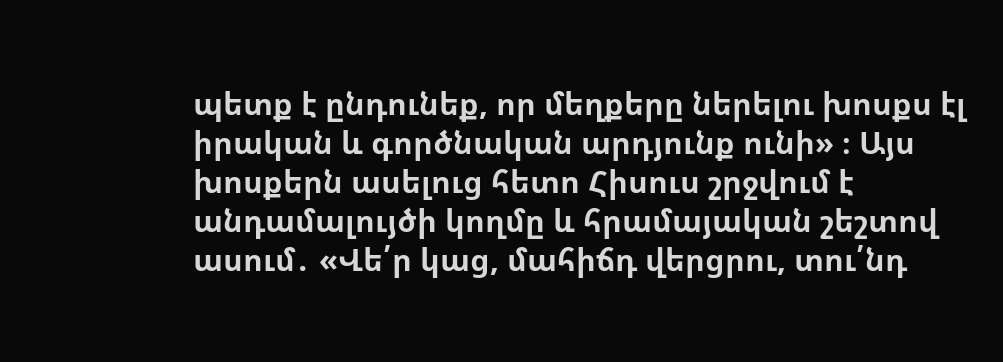պետք է ընդունեք, որ մեղքերը ներելու խոսքս էլ իրական և գործնական արդյունք ունի» ։ Այս խոսքերն ասելուց հետո Հիսուս շրջվում է անդամալույծի կողմը և հրամայական շեշտով ասում․ «Վե՛ր կաց, մահիճդ վերցրու, տու՛նդ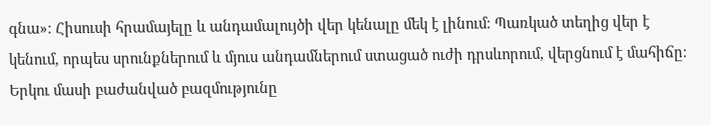գնա»։ Հիսուսի հրամայելը և անդամալույծի վեր կենալը մեկ է լինում։ Պառկած տեղից վեր է կենում, որպես սրունքներում և մյուս անդամներում ստացած ուժի դրսևորում, վերցնում է մահիճը։ Երկու մասի բաժանված բազմությունը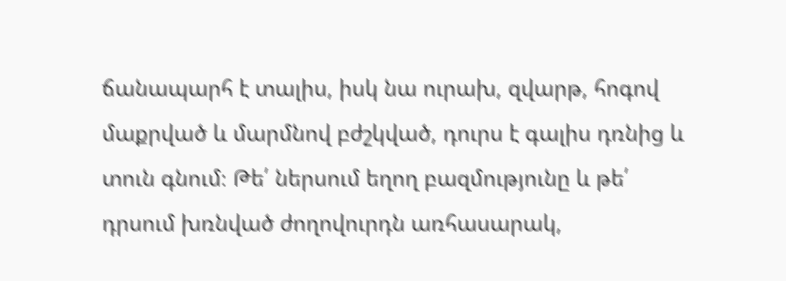ճանապարհ է տալիս, իսկ նա ուրախ, զվարթ, հոգով մաքրված և մարմնով բժշկված, դուրս է գալիս դռնից և տուն գնում։ Թե՛ ներսում եղող բազմությունը և թե՛ դրսում խռնված ժողովուրդն առհասարակ,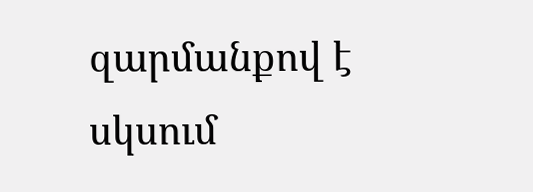զարմանքով է սկսում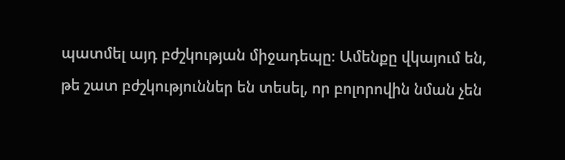պատմել այդ բժշկության միջադեպը։ Ամենքը վկայում են, թե շատ բժշկություններ են տեսել, որ բոլորովին նման չեն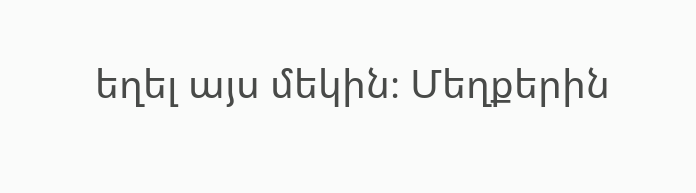եղել այս մեկին։ Մեղքերին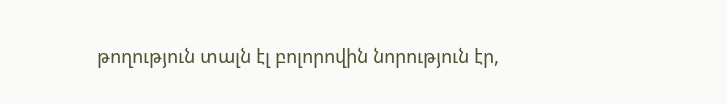թողություն տալն էլ բոլորովին նորություն էր,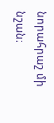նորահրաշ մի նշան։